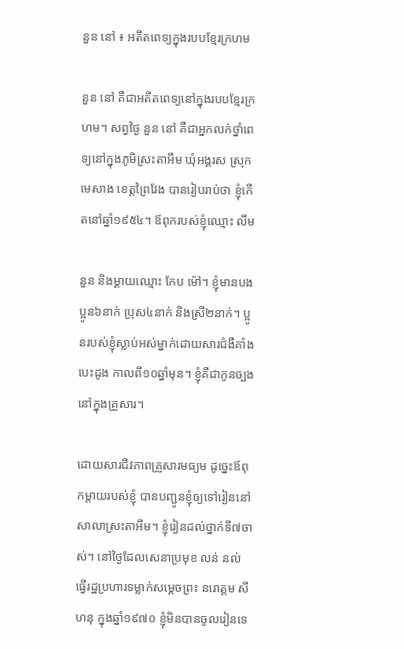នួន នៅ ៖ អតីតពេទ្យក្នុងរបបខ្មែរក្រហម

នួន នៅ គឺជាអតីតពេទ្យនៅក្នុងរបបខ្មែរក្រហម។ សព្វថ្ងៃ នួន នៅ គឺជាអ្នកលក់ថ្នាំពេទ្យនៅក្នុងភូមិស្រះតាអឹម ឃុំអង្គរស ស្រុកមេសាង ខេត្តព្រៃវែង បានរៀបរាប់ថា ខ្ញុំកើតនៅឆ្នាំ១៩៥៤។ ឪពុករបស់ខ្ញុំឈ្មោះ លឹម

នួន និងម្តាយឈ្មោះ កែប ម៉ៅ។ ខ្ញុំមានបងប្អូន៦នាក់ ប្រុស៤នាក់ និងស្រី២នាក់។ ប្អូនរបស់ខ្ញុំស្លាប់អស់ម្នាក់ដោយសារជំងឺគាំងបេះដូង កាលពី១០ឆ្នាំមុន។ ខ្ញុំគឺជាកូនច្បងនៅក្នុងគ្រួសារ។

ដោយសារជីវភាពគ្រួសារមធ្យម ដូច្នេះឪពុកម្តាយរបស់ខ្ញុំ បានបញ្ជូនខ្ញុំឲ្យទៅរៀននៅសាលាស្រះតាអឹម។ ខ្ញុំរៀនដល់ថ្នាក់ទី៧ចាស់។ នៅថ្ងៃដែលសេនាប្រមុខ លន់ នល់ ធ្វើរដ្ឋប្រហារទម្លាក់សម្តេចព្រះ នរោត្តម សីហនុ ក្នុងឆ្នាំ១៩៧០ ខ្ញុំមិនបានចូលរៀនទេ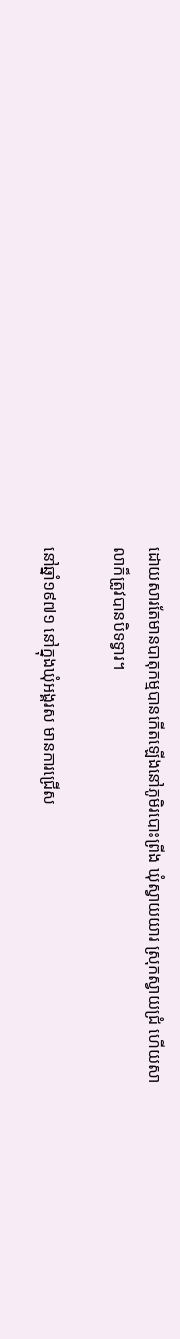ដោយសារតែមានបាតុកម្មបានកើតឡើងនៅភូមិរបោះព្រីង ឃុំស្វាយយារ ស្រុកស្វាយជ្រំ ហើយសាលាក៏ត្រូវបានបិទទ្វារ។

នៅឆ្នាំ១៩៧១ នៅក្នុងឃុំអង្គរស មានការជ្រើស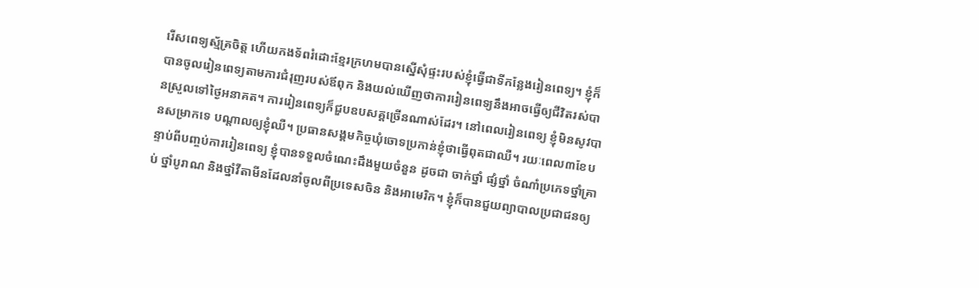រើសពេទ្យស្ម័គ្រចិត្ត ហើយកងទ័ពរំដោះខ្មែរក្រហមបានស្នើសុំផ្ទះរបស់ខ្ញុំធ្វើជាទីកន្លែងរៀនពេទ្យ។ ខ្ញុំក៏បានចូលរៀនពេទ្យតាមការជំរុញរបស់ឪពុក និងយល់ឃើញថាការរៀនពេទ្យនឹងអាចធ្វើឲ្យជីវិតរស់បានស្រួលទៅថ្ងៃអនាគត។ ការរៀនពេទ្យក៏ជួបឧបសគ្គច្រើនណាស់ដែរ។ នៅពេលរៀនពេទ្យ ខ្ញុំមិនសូវបានសម្រាកទេ បណ្តាលឲ្យខ្ញុំឈឺ។ ប្រធានសង្គមកិច្ចឃុំចោទប្រកាន់ខ្ញុំថាធ្វើពុតជាឈឺ។ រយៈពេល៣ខែបន្ទាប់ពីបញ្ចប់ការរៀនពេទ្យ ខ្ញុំបានទទួលចំណេះដឹងមួយចំនួន ដូចជា ចាក់ថ្នាំ ផ្សំថ្នាំ ចំណាំប្រភេទថ្នាំគ្រាប់ ថ្នាំបូរាណ និងថ្នាំវីតាមីនដែលនាំចូលពីប្រទេសចិន និងអាមេរិក។ ខ្ញុំក៏បានជួយព្យាបាលប្រជាជនឲ្យ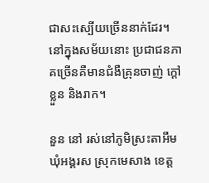ជាសះស្បើយច្រើននាក់ដែរ។ នៅក្នុងសម័យនោះ ប្រជាជនភាគច្រើនគឺមានជំងឺគ្រុនចាញ់ ក្តៅខ្លួន និងរាក។

នួន នៅ រស់នៅភូមិស្រះតាអឹម ឃុំអង្គរស ស្រុកមេសាង ខេត្ត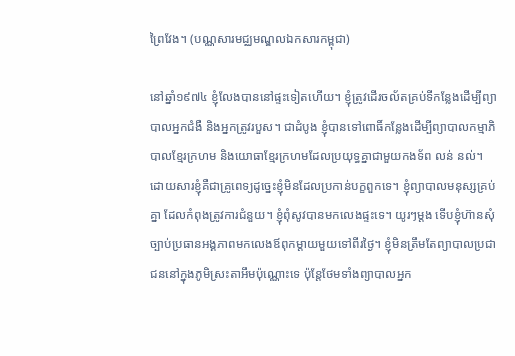ព្រៃវែង។ (បណ្ណសារមជ្ឈមណ្ឌលឯកសារកម្ពុជា)

នៅឆ្នាំ១៩៧៤ ខ្ញុំលែងបាននៅផ្ទះទៀតហើយ។ ខ្ញុំត្រូវដើរចល័តគ្រប់ទីកន្លែងដើម្បីព្យាបាលអ្នកជំងឺ និងអ្នកត្រូវរបួស។ ជាដំបូង ខ្ញុំបានទៅពោធិ៍កន្លែងដើម្បីព្យាបាលកម្មាភិបាលខ្មែរក្រហម និងយោធាខ្មែរក្រហមដែលប្រយុទ្ធគ្នាជាមួយកងទ័ព លន់ នល់។ ដោយសារខ្ញុំគឺជាគ្រូពេទ្យដូច្នេះខ្ញុំមិនដែលប្រកាន់បក្ខពួកទេ។ ខ្ញុំព្យាបាលមនុស្សគ្រប់គ្នា ដែលកំពុងត្រូវការជំនួយ។ ខ្ញុំពុំសូវបានមកលេងផ្ទះទេ។ យូរៗម្តង ទើបខ្ញុំហ៊ានសុំច្បាប់ប្រធានអង្គភាពមកលេងឪពុកម្តាយមួយទៅពីរថ្ងៃ។ ខ្ញុំមិនត្រឹមតែព្យាបាលប្រជាជននៅក្នុងភូមិស្រះតាអឹមប៉ុណ្ណោះទេ ប៉ុន្តែថែមទាំងព្យាបាលអ្នក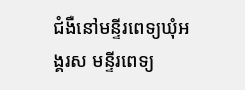ជំងឺនៅមន្ទីរពេទ្យឃុំអង្គរស មន្ទីរពេទ្យ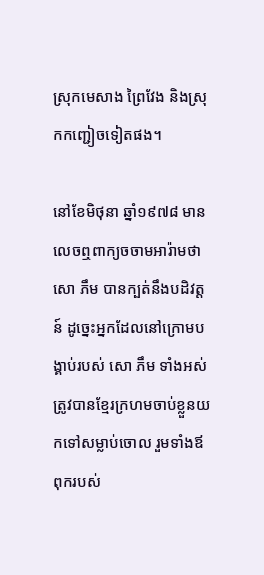ស្រុកមេសាង ព្រៃវែង និងស្រុកកញ្ជៀចទៀតផង។

នៅខែមិថុនា ឆ្នាំ១៩៧៨ មានលេចឮពាក្យចចាមអារ៉ាមថា សោ ភឹម បានក្បត់នឹងបដិវត្តន៍ ដូច្នេះអ្នកដែលនៅក្រោមបង្គាប់របស់ សោ ភឹម ទាំងអស់ត្រូវបានខ្មែរក្រហមចាប់ខ្លួនយកទៅសម្លាប់ចោល រួមទាំងឪពុករបស់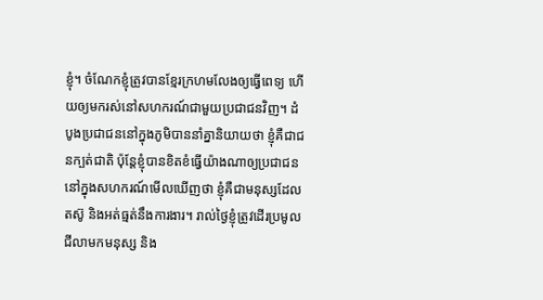ខ្ញុំ។ ចំណែកខ្ញុំត្រូវបានខ្មែរក្រហមលែងឲ្យធ្វើពេទ្យ ហើយឲ្យមករស់នៅសហករណ៍ជាមួយប្រជាជនវិញ។ ដំបូងប្រជាជននៅក្នុងភូមិបាននាំគ្នានិយាយថា ខ្ញុំគឺជាជនក្បត់ជាតិ ប៉ុន្តែខ្ញុំបានខិតខំធ្វើយ៉ាងណាឲ្យប្រជាជននៅក្នុងសហករណ៍មើលឃើញថា ខ្ញុំគឺជាមនុស្សដែលតស៊ូ និងអត់ធ្មត់នឹងការងារ។ រាល់ថ្ងៃខ្ញុំត្រូវដើរប្រមូលជីលាមកមនុស្ស និង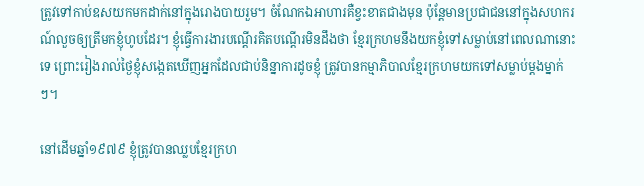ត្រូវទៅកាប់ឧសយកមកដាក់នៅក្នុងរោងបាយរួម។ ចំណែកឯអាហារគឺខ្វះខាតជាងមុន ប៉ុន្តែមានប្រជាជននៅក្នុងសហករណ៍លួចឲ្យត្រីមកខ្ញុំហូបដែរ។ ខ្ញុំធ្វើការងារបណ្តើរគិតបណ្តើរមិនដឹងថា ខ្មែរក្រហមនឹងយកខ្ញុំទៅសម្លាប់នៅពេលណានោះទេ ព្រោះរៀងរាល់ថ្ងៃខ្ញុំសង្កេតឃើញអ្នកដែលជាប់និន្នាការដូចខ្ញុំ ត្រូវបានកម្មាភិបាលខ្មែរក្រហមយកទៅសម្លាប់ម្តងម្នាក់ៗ។

នៅដើមឆ្នាំ១៩៧៩ ខ្ញុំត្រូវបានឈ្លបខ្មែរក្រហ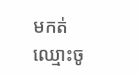មកត់ឈ្មោះចូ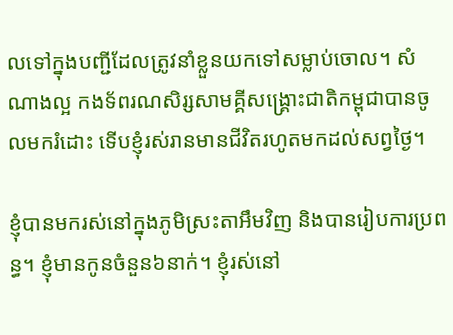លទៅក្នុងបញ្ជីដែលត្រូវនាំខ្លួនយកទៅសម្លាប់ចោល។ សំណាងល្អ កងទ័ពរណសិរ្សសាមគ្គីសង្គ្រោះជាតិកម្ពុជាបានចូលមករំដោះ ទើបខ្ញុំរស់រានមានជីវិតរហូតមកដល់សព្វថ្ងៃ។

ខ្ញុំបានមករស់នៅក្នុងភូមិស្រះតាអឹមវិញ និងបានរៀបការប្រពន្ធ។ ខ្ញុំមានកូនចំនួន៦នាក់។ ខ្ញុំរស់នៅ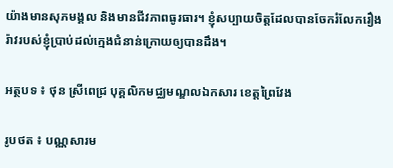យ៉ាងមានសុភមង្គល និងមានជីវភាពធូរធារ។ ខ្ញុំសប្បាយចិត្តដែលបានចែករំលែករឿងរ៉ាវរបស់ខ្ញុំប្រាប់ដល់ក្មេងជំនាន់ក្រោយឲ្យបានដឹង។

អត្ថបទ ៖ ថុន ស្រីពេជ្រ បុគ្គលិកមជ្ឈមណ្ឌលឯកសារ ខេត្តព្រៃវែង

រូបថត ៖ បណ្ណសារម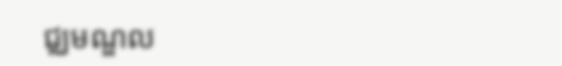ជ្ឈមណ្ឌល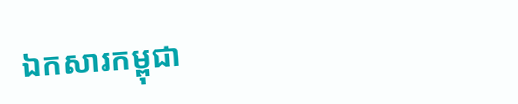ឯកសារកម្ពុជា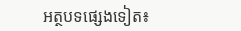អត្ថបទផ្សេងទៀត៖